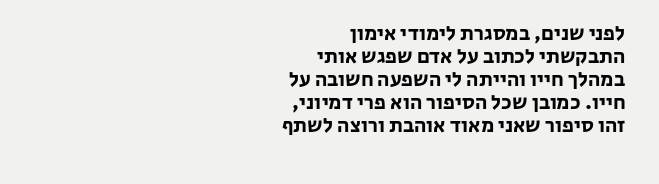לפני שנים, במסגרת לימודי אימון התבקשתי לכתוב על אדם שפגש אותי במהלך חייו והייתה לי השפעה חשובה על חייו. כמובן שכל הסיפור הוא פרי דמיוני, זהו סיפור שאני מאוד אוהבת ורוצה לשתף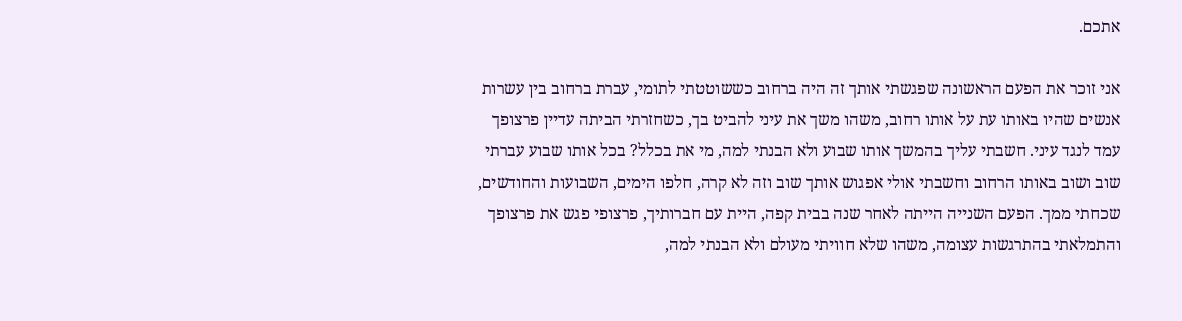אתכם.

אני זוכר את הפעם הראשונה שפגשתי אותך זה היה ברחוב כששוטטתי לתומי, עברת ברחוב בין עשרות אנשים שהיו באותו עת על אותו רחוב, משהו משך את עיני להביט בך, כשחזרתי הביתה עדיין פרצופך עמד לנגד עיני. חשבתי עליך בהמשך אותו שבוע ולא הבנתי למה, מי את בכלל? בכל אותו שבוע עברתי שוב ושוב באותו הרחוב וחשבתי אולי אפגוש אותך שוב וזה לא קרה, חלפו הימים, השבועות והחודשים, שכחתי ממך. הפעם השנייה הייתה לאחר שנה בבית קפה, היית עם חברותיך, פרצופי פגש את פרצופך והתמלאתי בהתרגשות עצומה, משהו שלא חוויתי מעולם ולא הבנתי למה,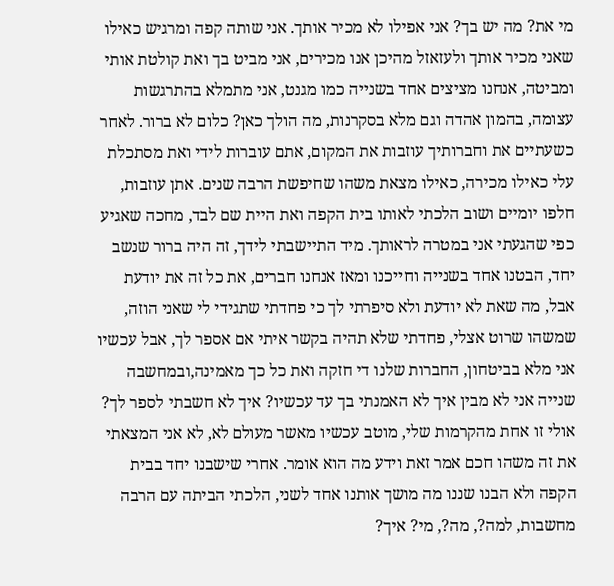מי את? מה יש בך? אני אפילו לא מכיר אותך. אני שותה קפה ומרגיש כאילו שאני מכיר אותך ולעזאזל מהיכן אנו מכירים, אני מביט בך ואת קולטת אותי ומביטה, אנחנו מציצים אחד בשנייה כמו מגנט, אני מתמלא בהתרגשות עצומה, בהמון אהדה וגם מלא בסקרנות, מה הולך כאן? כלום לא ברור. לאחר כשעתיים את וחברותיך עוזבות את המקום, אתם עוברות לידי ואת מסתכלת עלי כאילו מכירה, כאילו מצאת משהו שחיפשת הרבה שנים. אתן עוזבות, חלפו יומיים ושוב הלכתי לאותו בית הקפה ואת היית שם לבד, מחכה שאגיע כפי שהגעתי אני במטרה לראותך. מיד התיישבתי לידך, זה היה ברור שנשב יחד, הבטנו אחד בשנייה וחייכנו ומאז אנחנו חברים, את כל זה את יודעת אבל, מה שאת לא יודעת ולא סיפרתי לך כי פחדתי שתגידי לי שאני הוזה, שמשהו שרוט אצלי, פחדתי שלא תהיה בקשר איתי אם אספר לך, אבל עכשיו אני מלא בביטחון, החברות שלנו די חזקה ואת כל כך מאמינה,ובמחשבה שנייה אני לא מבין איך לא האמנתי בך עד עכשיו? איך לא חשבתי לספר לך? אולי זו אחת מהקרמות שלי, מוטב עכשיו מאשר מעולם לא, לא אני המצאתי את זה משהו חכם אמר זאת וידע מה הוא אומר. אחרי שישבנו יחד בבית הקפה ולא הבנו שננו מה מושך אותנו אחד לשני, הלכתי הביתה עם הרבה מחשבות, למה?, מה?, מי? איך?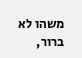משהו לא ברור,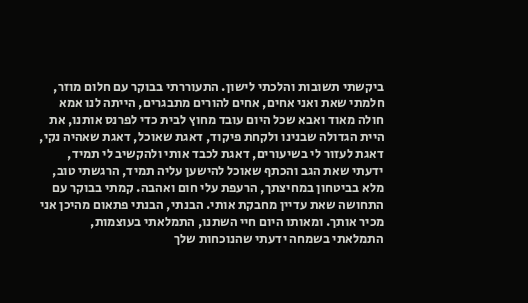ביקשתי תשובות והלכתי לישון. התעוררתי בבוקר עם חלום מוזר, חלמתי שאת ואני אחים, אחים להורים מתבגרים, הייתה לנו אמא חולה מאוד ואבא שכל היום עובד מחוץ לבית כדי לפרנס אותנו, את היית הגדולה שבנינו ולקחת פיקוד, דאגת שאוכל, דאגת שאהיה נקי, דאגת לעזור לי בשיעורים, דאגת לכבד אותי ולהקשיב לי תמיד, ידעתי שאת הגב והכתף שאוכל להישען עליה תמיד, הרגשתי טוב, מלא בביטחון במחיצתך, הרעפת עלי חום ואהבה. קמתי בבוקר עם התחושה שאת עדיין מחבקת אותי. הבנתי, הבנתי פתאום מהיכן אני מכיר אותך. ומאותו היום חיי השתנו, התמלאתי בעוצמות, התמלאתי בשמחה ידעתי שהנוכחות שלך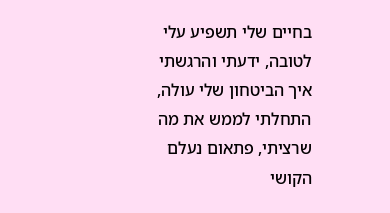בחיים שלי תשפיע עלי לטובה, ידעתי והרגשתי איך הביטחון שלי עולה, התחלתי לממש את מה שרציתי, פתאום נעלם הקושי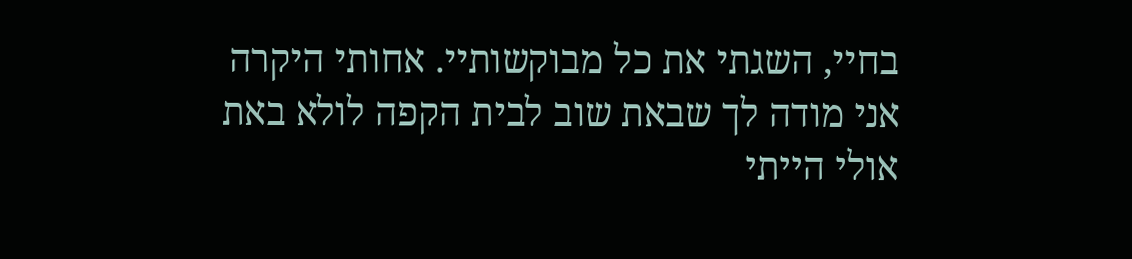בחיי, השגתי את כל מבוקשותיי. אחותי היקרה אני מודה לך שבאת שוב לבית הקפה לולא באת אולי הייתי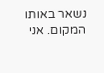נשאר באותו המקום. אני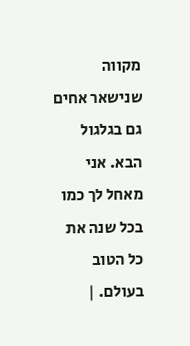מקווה שנישאר אחים גם בגלגול הבא. אני מאחל לך כמו בכל שנה את כל הטוב בעולם. |